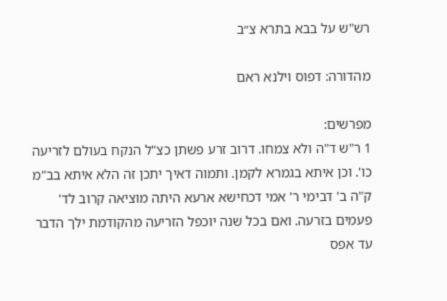רש"ש על בבא בתרא צ״ב

מהדורה: דפוס וילנא ראם

מפרשים:
1 ר"ש ד"ה ולא צמחו. דרוב זרע פשתן כצ"ל הנקח בעולם לזריעה כו'. וכן איתא בגמרא לקמן. ותמוה דאיך יתכן זה הלא איתא בב"מ ק"ה ב' דבימי ר' אמי דכחישא ארעא היתה מוציאה קרוב לד' פעמים בזרעה. ואם בכל שנה יוכפל הזריעה מהקודמת ילך הדבר עד אפס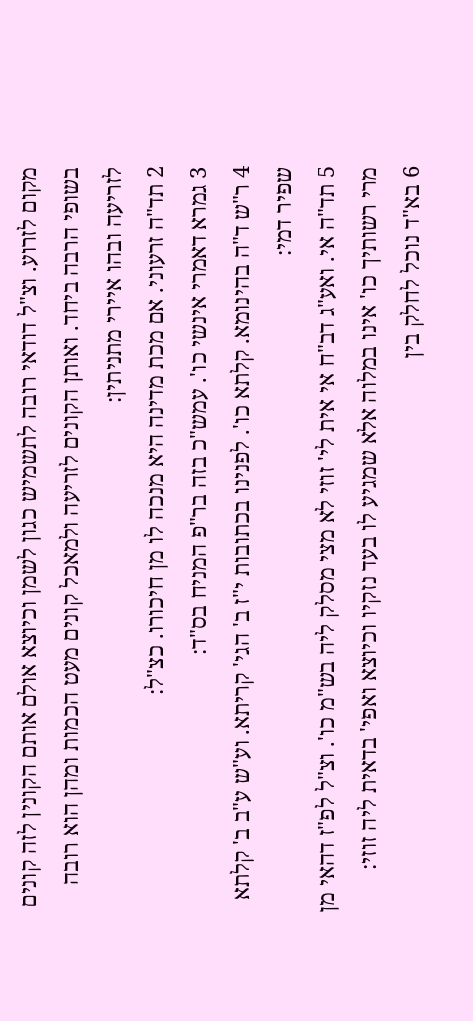מקום לזרוע. וצ"ל דודאי רובה לתשמיש כגון לשמן וכיוצא אולם אותם הקונין לזה קונים בשופי הרבה ביחד. ואותן הקונים לזריעה ולמאכל קונים מעט הכמות ומהן הוא רובה לזריעה ובהו איירי מתניתין:
2 תד"ה זרעוני. אם מכת מדינה היא מנכה לו מן חיכורו. כצ"ל:
3 גמרא דאמרי אינשי כו'. עמש"כ בזה בר"פ המניח בס"ד:
4 ר"ש ד"ה בהינומא. קלתא כו'. לפנינו בכתובות י"ז ב' הגי' קריתא. וע"ש ע"ב ב' קלתא שפיר דמי:
5 תד"ה אי. ואע"ג דב"ח אי אית לי' זוזי לא מצי מסלק ליה בש"מ כו'. וצ"ל לפ"ז דהאי מן מרי רשותיך כו' אינו במלוה אלא שמגיע לו בעד נזקיו וכיוצא ואפי' בדאית ליה זוזי:
6 בא"ד נוכל לחלק בין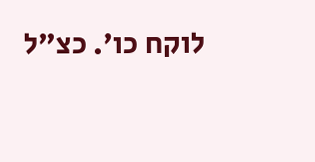לוקח כו'. כצ"ל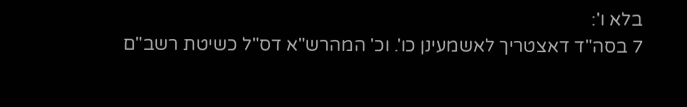בלא ו':
7 בסה"ד דאצטריך לאשמעינן כו'. וכ' המהרש"א דס"ל כשיטת רשב"ם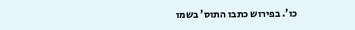כו'. בפירוש כתבו התוס' בשמו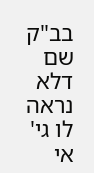בב"ק שם דלא נראה לו גי' אי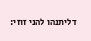דליתנהו להני זוזי: